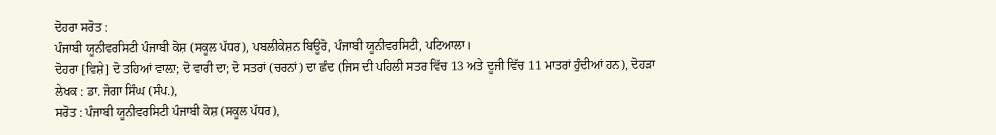ਦੋਹਰਾ ਸਰੋਤ :
ਪੰਜਾਬੀ ਯੂਨੀਵਰਸਿਟੀ ਪੰਜਾਬੀ ਕੋਸ਼ (ਸਕੂਲ ਪੱਧਰ), ਪਬਲੀਕੇਸ਼ਨ ਬਿਊਰੋ, ਪੰਜਾਬੀ ਯੂਨੀਵਰਸਿਟੀ, ਪਟਿਆਲਾ।
ਦੋਹਰਾ [ਵਿਸ਼ੇ] ਦੋ ਤਹਿਆਂ ਵਾਲ਼ਾ; ਦੋ ਵਾਰੀ ਦਾ; ਦੋ ਸਤਰਾਂ (ਚਰਨਾਂ) ਦਾ ਛੰਦ (ਜਿਸ ਦੀ ਪਹਿਲੀ ਸਤਰ ਵਿੱਚ 13 ਅਤੇ ਦੂਜੀ ਵਿੱਚ 11 ਮਾਤਰਾਂ ਹੁੰਦੀਆਂ ਹਨ), ਦੋਹੜਾ
ਲੇਖਕ : ਡਾ. ਜੋਗਾ ਸਿੰਘ (ਸੰਪ.),
ਸਰੋਤ : ਪੰਜਾਬੀ ਯੂਨੀਵਰਸਿਟੀ ਪੰਜਾਬੀ ਕੋਸ਼ (ਸਕੂਲ ਪੱਧਰ),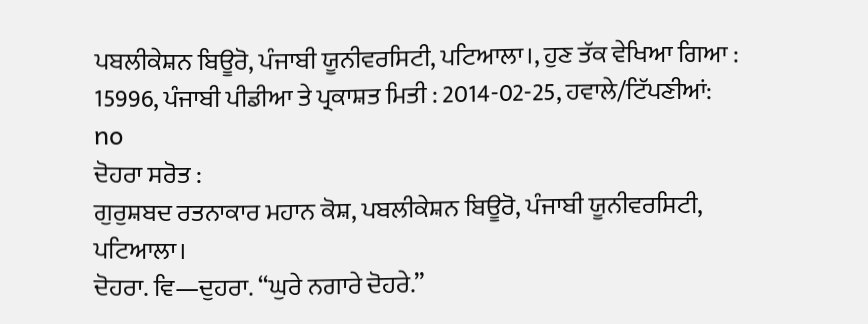ਪਬਲੀਕੇਸ਼ਨ ਬਿਊਰੋ, ਪੰਜਾਬੀ ਯੂਨੀਵਰਸਿਟੀ, ਪਟਿਆਲਾ।, ਹੁਣ ਤੱਕ ਵੇਖਿਆ ਗਿਆ : 15996, ਪੰਜਾਬੀ ਪੀਡੀਆ ਤੇ ਪ੍ਰਕਾਸ਼ਤ ਮਿਤੀ : 2014-02-25, ਹਵਾਲੇ/ਟਿੱਪਣੀਆਂ: no
ਦੋਹਰਾ ਸਰੋਤ :
ਗੁਰੁਸ਼ਬਦ ਰਤਨਾਕਾਰ ਮਹਾਨ ਕੋਸ਼, ਪਬਲੀਕੇਸ਼ਨ ਬਿਊਰੋ, ਪੰਜਾਬੀ ਯੂਨੀਵਰਸਿਟੀ, ਪਟਿਆਲਾ।
ਦੋਹਰਾ. ਵਿ—ਦੁਹਰਾ. “ਘੁਰੇ ਨਗਾਰੇ ਦੋਹਰੇ.”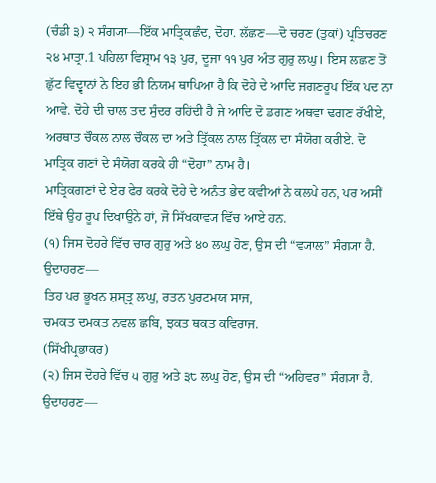(ਚੰਡੀ ੩) ੨ ਸੰਗ੍ਯਾ—ਇੱਕ ਮਾਤ੍ਰਿਕਛੰਦ, ਦੋਹਾ. ਲੱਛਣ—ਦੋ ਚਰਣ (ਤੁਕਾਂ) ਪ੍ਰਤਿਚਰਣ ੨੪ ਮਾਤ੍ਰਾ.1 ਪਹਿਲਾ ਵਿਸ਼੍ਰਾਮ ੧੩ ਪੁਰ, ਦੂਜਾ ੧੧ ਪੁਰ ਅੰਤ ਗੁਰੁ ਲਘੁ। ਇਸ ਲਛਣ ਤੋਂ ਛੁੱਟ ਵਿਦ੍ਵਾਨਾਂ ਨੇ ਇਹ ਭੀ ਨਿਯਮ ਥਾਪਿਆ ਹੈ ਕਿ ਦੋਹੇ ਦੇ ਆਦਿ ਜਗਣਰੂਪ ਇੱਕ ਪਦ ਨਾ ਆਵੇ. ਦੋਹੇ ਦੀ ਚਾਲ ਤਦ ਸੁੰਦਰ ਰਹਿਂਦੀ ਹੈ ਜੇ ਆਦਿ ਦੋ ਡਗਣ ਅਥਵਾ ਢਗਣ ਰੱਖੀਏ, ਅਰਥਾਤ ਚੌਕਲ ਨਾਲ ਚੌਕਲ ਦਾ ਅਤੇ ਤ੍ਰਿੱਕਲ ਨਾਲ ਤ੍ਰਿੱਕਲ ਦਾ ਸੰਯੋਗ ਕਰੀਏ. ਦੋ ਮਾਤ੍ਰਿਕ ਗਣਾਂ ਦੇ ਸੰਯੋਗ ਕਰਕੇ ਹੀ “ਦੋਹਾ” ਨਾਮ ਹੈ।
ਮਾਤ੍ਰਿਕਗਣਾਂ ਦੇ ਏਰ ਫੇਰ ਕਰਕੇ ਦੋਹੇ ਦੇ ਅਨੰਤ ਭੇਦ ਕਵੀਆਂ ਨੇ ਕਲਪੇ ਹਨ, ਪਰ ਅਸੀਂ ਇੱਥੇ ਉਹ ਰੂਪ ਦਿਖਾਉਨੇ ਹਾਂ, ਜੋ ਸਿੱਖਕਾਵ੍ਯ ਵਿੱਚ ਆਏ ਹਨ.
(੧) ਜਿਸ ਦੋਹਰੇ ਵਿੱਚ ਚਾਰ ਗੁਰੁ ਅਤੇ ੪੦ ਲਘੁ ਹੋਣ, ਉਸ ਦੀ “ਵ੍ਯਾਲ” ਸੰਗ੍ਯਾ ਹੈ.
ਉਦਾਹਰਣ—
ਤਿਹ ਪਰ ਭੂਖਨ ਸ਼ਸੑਤ੍ਰ ਲਘੁ, ਰਤਨ ਪੁਰਟਮਯ ਸਾਜ,
ਚਮਕਤ ਦਮਕਤ ਨਵਲ ਛਬਿ, ਝਕਤ ਥਕਤ ਕਵਿਰਾਜ.
(ਸਿੱਖੀਪ੍ਰਭਾਕਰ)
(੨) ਜਿਸ ਦੋਹਰੇ ਵਿੱਚ ੫ ਗੁਰੁ ਅਤੇ ੩੮ ਲਘੁ ਹੋਣ, ਉਸ ਦੀ “ਅਹਿਵਰ” ਸੰਗ੍ਯਾ ਹੈ.
ਉਦਾਹਰਣ—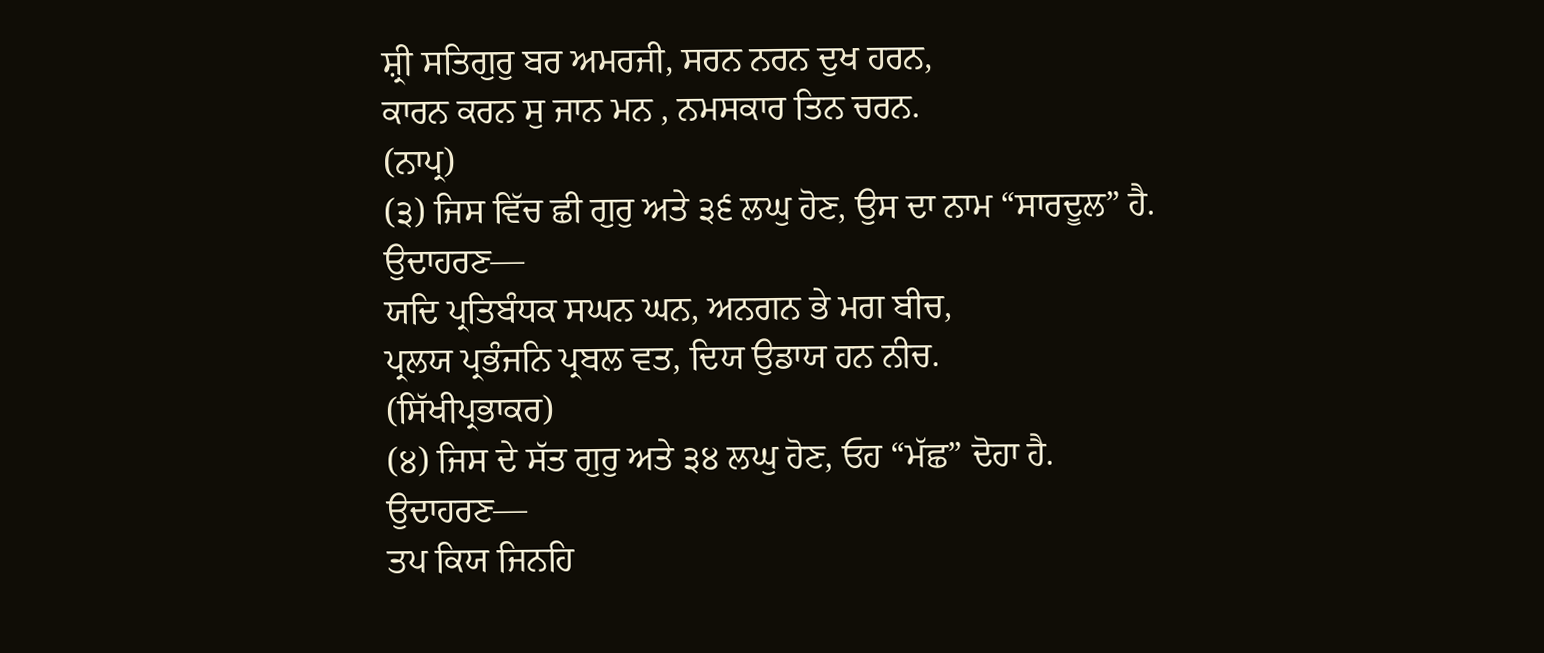ਸ਼੍ਰੀ ਸਤਿਗੁਰੁ ਬਰ ਅਮਰਜੀ, ਸਰਨ ਨਰਨ ਦੁਖ ਹਰਨ,
ਕਾਰਨ ਕਰਨ ਸੁ ਜਾਨ ਮਨ , ਨਮਸਕਾਰ ਤਿਨ ਚਰਨ.
(ਨਾਪ੍ਰ)
(੩) ਜਿਸ ਵਿੱਚ ਛੀ ਗੁਰੁ ਅਤੇ ੩੬ ਲਘੁ ਹੋਣ, ਉਸ ਦਾ ਨਾਮ “ਸਾਰਦੂਲ” ਹੈ.
ਉਦਾਹਰਣ—
ਯਦਿ ਪ੍ਰਤਿਬੰਧਕ ਸਘਨ ਘਨ, ਅਨਗਨ ਭੇ ਮਗ ਬੀਚ,
ਪ੍ਰਲਯ ਪ੍ਰਭੰਜਨਿ ਪ੍ਰਬਲ ਵਤ, ਦਿਯ ਉਡਾਯ ਹਨ ਨੀਚ.
(ਸਿੱਖੀਪ੍ਰਭਾਕਰ)
(੪) ਜਿਸ ਦੇ ਸੱਤ ਗੁਰੁ ਅਤੇ ੩੪ ਲਘੁ ਹੋਣ, ਓਹ “ਮੱਛ” ਦੋਹਾ ਹੈ.
ਉਦਾਹਰਣ—
ਤਪ ਕਿਯ ਜਿਨਹਿ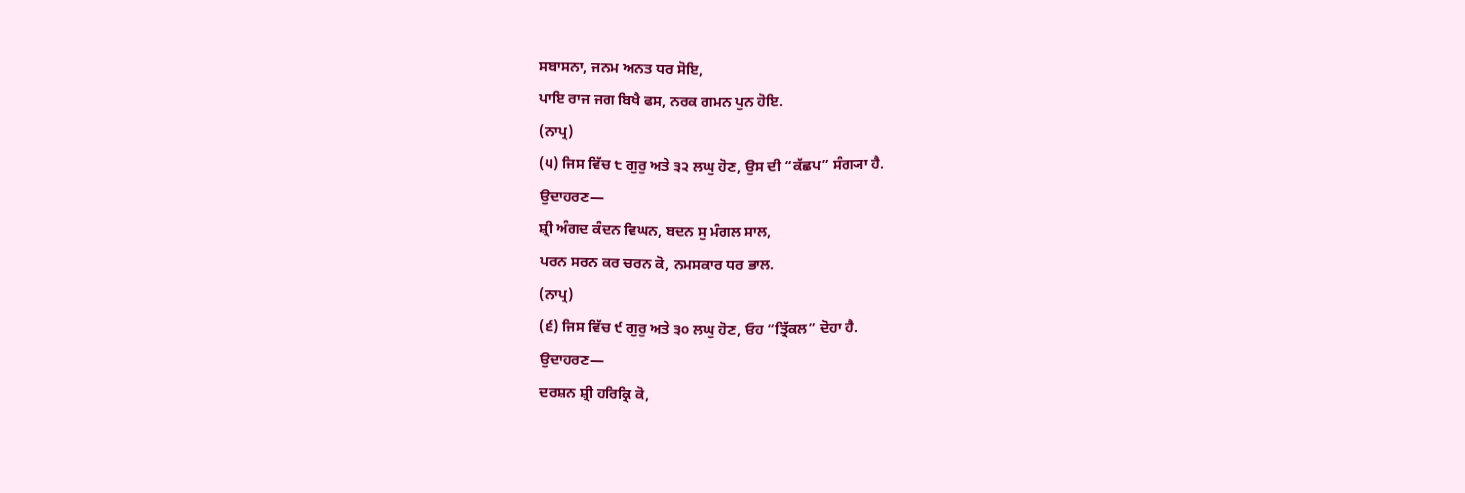ਸਬਾਸਨਾ, ਜਨਮ ਅਨਤ ਧਰ ਸੋਇ,
ਪਾਇ ਰਾਜ ਜਗ ਬਿਖੈ ਫਸ, ਨਰਕ ਗਮਨ ਪੁਨ ਹੋਇ.
(ਨਾਪ੍ਰ)
(੫) ਜਿਸ ਵਿੱਚ ੮ ਗੁਰੁ ਅਤੇ ੩੨ ਲਘੁ ਹੋਣ, ਉਸ ਦੀ “ਕੱਛਪ” ਸੰਗ੍ਯਾ ਹੈ.
ਉਦਾਹਰਣ—
ਸ਼੍ਰੀ ਅੰਗਦ ਕੰਦਨ ਵਿਘਨ, ਬਦਨ ਸੁ ਮੰਗਲ ਸਾਲ,
ਪਰਨ ਸਰਨ ਕਰ ਚਰਨ ਕੋ, ਨਮਸਕਾਰ ਧਰ ਭਾਲ.
(ਨਾਪ੍ਰ)
(੬) ਜਿਸ ਵਿੱਚ ੯ ਗੁਰੁ ਅਤੇ ੩੦ ਲਘੁ ਹੋਣ, ਓਹ “ਤ੍ਰਿੱਕਲ” ਦੋਹਾ ਹੈ.
ਉਦਾਹਰਣ—
ਦਰਸ਼ਨ ਸ਼੍ਰੀ ਹਰਿਕ੍ਰਿ ਕੋ,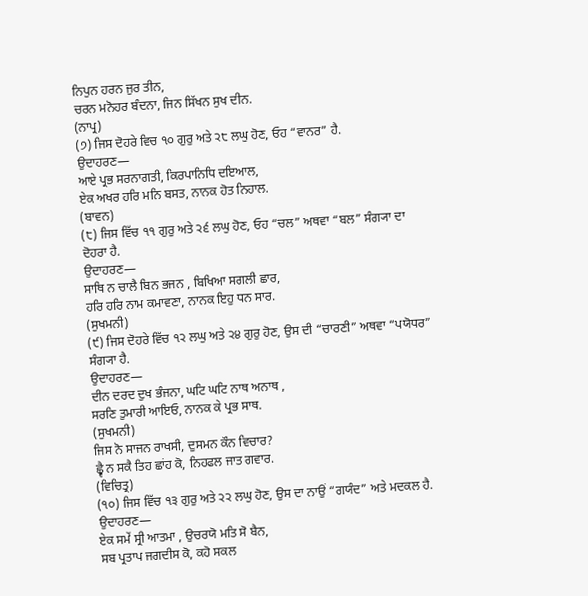ਨਿਪੁਨ ਹਰਨ ਜੁਰ ਤੀਨ,
ਚਰਨ ਮਨੋਹਰ ਬੰਦਨਾ, ਜਿਨ ਸਿੱਖਨ ਸੁਖ ਦੀਨ.
(ਨਾਪ੍ਰ)
(੭) ਜਿਸ ਦੋਹਰੇ ਵਿਚ ੧੦ ਗੁਰੁ ਅਤੇ ੨੮ ਲਘੁ ਹੋਣ, ਓਹ “ਵਾਨਰ” ਹੈ.
ਉਦਾਹਰਣ—
ਆਏ ਪ੍ਰਭ ਸਰਨਾਗਤੀ, ਕਿਰਪਾਨਿਧਿ ਦਇਆਲ,
ਏਕ ਅਖਰ ਹਰਿ ਮਨਿ ਬਸਤ, ਨਾਨਕ ਹੋਤ ਨਿਹਾਲ.
(ਬਾਵਨ)
(੮) ਜਿਸ ਵਿੱਚ ੧੧ ਗੁਰੁ ਅਤੇ ੨੬ ਲਘੁ ਹੋਣ, ਓਹ “ਚਲ” ਅਥਵਾ “ਬਲ” ਸੰਗ੍ਯਾ ਦਾ ਦੋਹਰਾ ਹੈ.
ਉਦਾਹਰਣ—
ਸਾਥਿ ਨ ਚਾਲੈ ਬਿਨ ਭਜਨ , ਬਿਖਿਆ ਸਗਲੀ ਛਾਰ,
ਹਰਿ ਹਰਿ ਨਾਮ ਕਮਾਵਣਾ, ਨਾਨਕ ਇਹੁ ਧਨ ਸਾਰ.
(ਸੁਖਮਨੀ)
(੯) ਜਿਸ ਦੋਹਰੇ ਵਿੱਚ ੧੨ ਲਘੁ ਅਤੇ ੨੪ ਗੁਰੁ ਹੋਣ, ਉਸ ਦੀ “ਚਾਰਣੀ” ਅਥਵਾ “ਪਯੋਧਰ” ਸੰਗ੍ਯਾ ਹੈ.
ਉਦਾਹਰਣ—
ਦੀਨ ਦਰਦ ਦੁਖ ਭੰਜਨਾ, ਘਟਿ ਘਟਿ ਨਾਥ ਅਨਾਥ ,
ਸਰਣਿ ਤੁਮਾਰੀ ਆਇਓ, ਨਾਨਕ ਕੇ ਪ੍ਰਭ ਸਾਥ.
(ਸੁਖਮਨੀ)
ਜਿਸ ਨੋ ਸਾਜਨ ਰਾਖਸੀ, ਦੁਸਮਨ ਕੌਨ ਵਿਚਾਰ?
ਛ੍ਵੈ ਨ ਸਕੈ ਤਿਹ ਛਾਂਹ ਕੋ, ਨਿਹਫਲ ਜਾਤ ਗਵਾਰ.
(ਵਿਚਿਤ੍ਰ)
(੧੦) ਜਿਸ ਵਿੱਚ ੧੩ ਗੁਰੁ ਅਤੇ ੨੨ ਲਘੁ ਹੋਣ, ਉਸ ਦਾ ਨਾਉਂ “ਗਯੰਦ” ਅਤੇ ਮਦਕਲ ਹੈ.
ਉਦਾਹਰਣ—
ਏਕ ਸਮੇਂ ਸ੍ਰੀ ਆਤਮਾ , ਉਚਰਯੋ ਮਤਿ ਸੋ ਬੈਨ,
ਸਬ ਪ੍ਰਤਾਪ ਜਗਦੀਸ ਕੋ, ਕਹੋ ਸਕਲ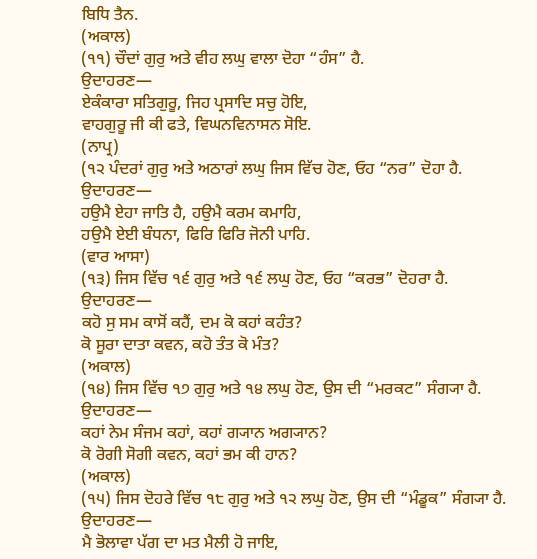ਬਿਧਿ ਤੈਨ.
(ਅਕਾਲ)
(੧੧) ਚੌਦਾਂ ਗੁਰੁ ਅਤੇ ਵੀਹ ਲਘੁ ਵਾਲਾ ਦੋਹਾ “ਹੰਸ” ਹੈ.
ਉਦਾਹਰਣ—
ਏਕੰਕਾਰਾ ਸਤਿਗੁਰੂ, ਜਿਹ ਪ੍ਰਸਾਦਿ ਸਚੁ ਹੋਇ,
ਵਾਹਗੁਰੂ ਜੀ ਕੀ ਫਤੇ, ਵਿਘਨਵਿਨਾਸਨ ਸੋਇ.
(ਨਾਪ੍ਰ)
(੧੨ ਪੰਦਰਾਂ ਗੁਰੁ ਅਤੇ ਅਠਾਰਾਂ ਲਘੁ ਜਿਸ ਵਿੱਚ ਹੋਣ, ਓਹ “ਨਰ” ਦੋਹਾ ਹੈ.
ਉਦਾਹਰਣ—
ਹਉਮੈ ਏਹਾ ਜਾਤਿ ਹੈ, ਹਉਮੈ ਕਰਮ ਕਮਾਹਿ,
ਹਉਮੈ ਏਈ ਬੰਧਨਾ, ਫਿਰਿ ਫਿਰਿ ਜੋਨੀ ਪਾਹਿ.
(ਵਾਰ ਆਸਾ)
(੧੩) ਜਿਸ ਵਿੱਚ ੧੬ ਗੁਰੁ ਅਤੇ ੧੬ ਲਘੁ ਹੋਣ, ਓਹ “ਕਰਭ” ਦੋਹਰਾ ਹੈ.
ਉਦਾਹਰਣ—
ਕਹੋ ਸੁ ਸਮ ਕਾਸੋਂ ਕਹੈਂ, ਦਮ ਕੋ ਕਹਾਂ ਕਹੰਤ?
ਕੋ ਸੂਰਾ ਦਾਤਾ ਕਵਨ, ਕਹੋ ਤੰਤ ਕੋ ਮੰਤ?
(ਅਕਾਲ)
(੧੪) ਜਿਸ ਵਿੱਚ ੧੭ ਗੁਰੁ ਅਤੇ ੧੪ ਲਘੁ ਹੋਣ, ਉਸ ਦੀ “ਮਰਕਟ” ਸੰਗ੍ਯਾ ਹੈ.
ਉਦਾਹਰਣ—
ਕਹਾਂ ਨੇਮ ਸੰਜਮ ਕਹਾਂ, ਕਹਾਂ ਗ੍ਯਾਨ ਅਗ੍ਯਾਨ?
ਕੋ ਰੋਗੀ ਸੋਗੀ ਕਵਨ, ਕਹਾਂ ਭਮ ਕੀ ਹਾਨ?
(ਅਕਾਲ)
(੧੫) ਜਿਸ ਦੋਹਰੇ ਵਿੱਚ ੧੮ ਗੁਰੁ ਅਤੇ ੧੨ ਲਘੁ ਹੋਣ, ਉਸ ਦੀ “ਮੰਡੂਕ” ਸੰਗ੍ਯਾ ਹੈ.
ਉਦਾਹਰਣ—
ਮੈ ਭੋਲਾਵਾ ਪੱਗ ਦਾ ਮਤ ਮੈਲੀ ਹੋ ਜਾਇ,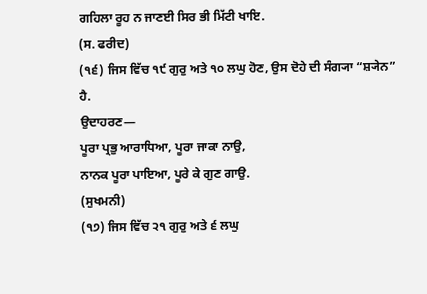ਗਹਿਲਾ ਰੂਹ ਨ ਜਾਣਈ ਸਿਰ ਭੀ ਮਿੱਟੀ ਖਾਇ.
(ਸ. ਫਰੀਦ)
(੧੬) ਜਿਸ ਵਿੱਚ ੧੯ ਗੁਰੁ ਅਤੇ ੧੦ ਲਘੁ ਹੋਣ, ਉਸ ਦੋਹੇ ਦੀ ਸੰਗ੍ਯਾ “ਸ਼੍ਯੇਨ” ਹੈ.
ਉਦਾਹਰਣ—
ਪੂਰਾ ਪ੍ਰਭੁ ਆਰਾਧਿਆ, ਪੂਰਾ ਜਾਕਾ ਨਾਉ,
ਨਾਨਕ ਪੂਰਾ ਪਾਇਆ, ਪੂਰੇ ਕੇ ਗੁਣ ਗਾਉ.
(ਸੁਖਮਨੀ)
(੧੭) ਜਿਸ ਵਿੱਚ ੨੧ ਗੁਰੁ ਅਤੇ ੬ ਲਘੁ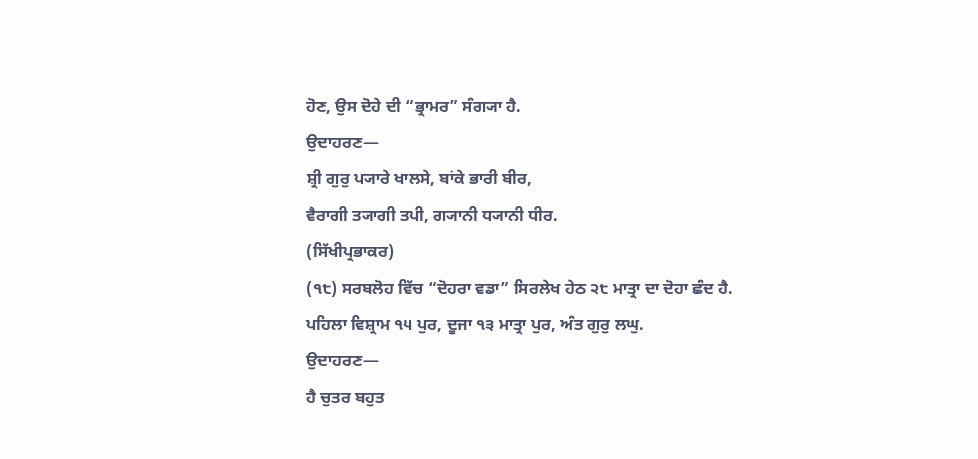ਹੋਣ, ਉਸ ਦੋਹੇ ਦੀ “ਭ੍ਰਾਮਰ” ਸੰਗ੍ਯਾ ਹੈ.
ਉਦਾਹਰਣ—
ਸ਼੍ਰੀ ਗੁਰੁ ਪ੍ਯਾਰੇ ਖਾਲਸੇ, ਬਾਂਕੇ ਭਾਰੀ ਬੀਰ,
ਵੈਰਾਗੀ ਤ੍ਯਾਗੀ ਤਪੀ, ਗ੍ਯਾਨੀ ਧ੍ਯਾਨੀ ਧੀਰ.
(ਸਿੱਖੀਪ੍ਰਭਾਕਰ)
(੧੮) ਸਰਬਲੋਹ ਵਿੱਚ “ਦੋਹਰਾ ਵਡਾ” ਸਿਰਲੇਖ ਹੇਠ ੨੮ ਮਾਤ੍ਰਾ ਦਾ ਦੋਹਾ ਛੰਦ ਹੈ. ਪਹਿਲਾ ਵਿਸ਼੍ਰਾਮ ੧੫ ਪੁਰ, ਦੂਜਾ ੧੩ ਮਾਤ੍ਰਾ ਪੁਰ, ਅੰਤ ਗੁਰੁ ਲਘੁ.
ਉਦਾਹਰਣ—
ਹੈ ਚੁਤਰ ਬਹੁਤ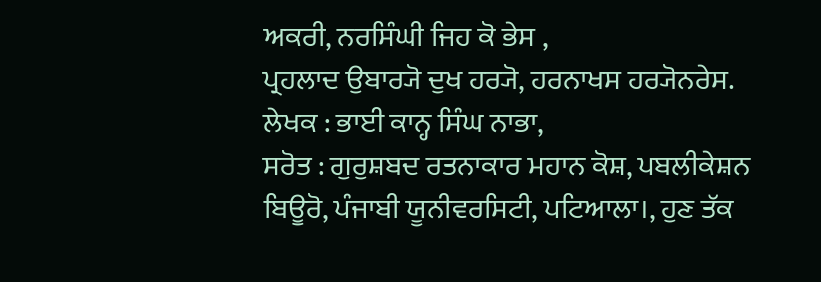ਅਕਰੀ, ਨਰਸਿੰਘੀ ਜਿਹ ਕੋ ਭੇਸ ,
ਪ੍ਰਹਲਾਦ ਉਬਾਰ੍ਯੋ ਦੁਖ ਹਰ੍ਯੋ, ਹਰਨਾਖਸ ਹਰ੍ਯੋਨਰੇਸ.
ਲੇਖਕ : ਭਾਈ ਕਾਨ੍ਹ ਸਿੰਘ ਨਾਭਾ,
ਸਰੋਤ : ਗੁਰੁਸ਼ਬਦ ਰਤਨਾਕਾਰ ਮਹਾਨ ਕੋਸ਼, ਪਬਲੀਕੇਸ਼ਨ ਬਿਊਰੋ, ਪੰਜਾਬੀ ਯੂਨੀਵਰਸਿਟੀ, ਪਟਿਆਲਾ।, ਹੁਣ ਤੱਕ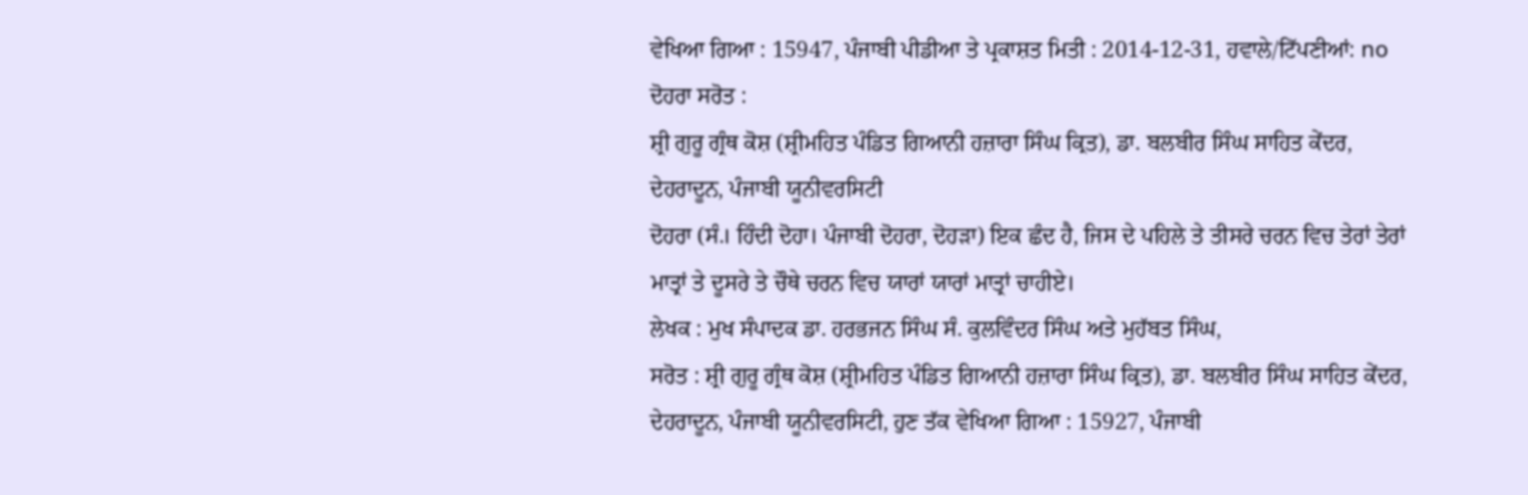ਵੇਖਿਆ ਗਿਆ : 15947, ਪੰਜਾਬੀ ਪੀਡੀਆ ਤੇ ਪ੍ਰਕਾਸ਼ਤ ਮਿਤੀ : 2014-12-31, ਹਵਾਲੇ/ਟਿੱਪਣੀਆਂ: no
ਦੋਹਰਾ ਸਰੋਤ :
ਸ਼੍ਰੀ ਗੁਰੂ ਗ੍ਰੰਥ ਕੋਸ਼ (ਸ਼੍ਰੀਮਹਿਤ ਪੰਡਿਤ ਗਿਆਨੀ ਹਜ਼ਾਰਾ ਸਿੰਘ ਕ੍ਰਿਤ), ਡਾ. ਬਲਬੀਰ ਸਿੰਘ ਸਾਹਿਤ ਕੇਂਦਰ, ਦੇਹਰਾਦੂਨ, ਪੰਜਾਬੀ ਯੂਨੀਵਰਸਿਟੀ
ਦੋਹਰਾ (ਸੰ.। ਹਿੰਦੀ ਦੋਹਾ। ਪੰਜਾਬੀ ਦੋਹਰਾ, ਦੋਹੜਾ) ਇਕ ਛੰਦ ਹੈ, ਜਿਸ ਦੇ ਪਹਿਲੇ ਤੇ ਤੀਸਰੇ ਚਰਨ ਵਿਚ ਤੇਰਾਂ ਤੇਰਾਂ ਮਾਤ੍ਰਾਂ ਤੇ ਦੂਸਰੇ ਤੇ ਚੌਥੇ ਚਰਨ ਵਿਚ ਯਾਰਾਂ ਯਾਰਾਂ ਮਾਤ੍ਰਾਂ ਚਾਹੀਏ।
ਲੇਖਕ : ਮੁਖ ਸੰਪਾਦਕ ਡਾ. ਹਰਭਜਨ ਸਿੰਘ ਸੰ. ਕੁਲਵਿੰਦਰ ਸਿੰਘ ਅਤੇ ਮੁਹੱਬਤ ਸਿੰਘ,
ਸਰੋਤ : ਸ਼੍ਰੀ ਗੁਰੂ ਗ੍ਰੰਥ ਕੋਸ਼ (ਸ਼੍ਰੀਮਹਿਤ ਪੰਡਿਤ ਗਿਆਨੀ ਹਜ਼ਾਰਾ ਸਿੰਘ ਕ੍ਰਿਤ), ਡਾ. ਬਲਬੀਰ ਸਿੰਘ ਸਾਹਿਤ ਕੇਂਦਰ, ਦੇਹਰਾਦੂਨ, ਪੰਜਾਬੀ ਯੂਨੀਵਰਸਿਟੀ, ਹੁਣ ਤੱਕ ਵੇਖਿਆ ਗਿਆ : 15927, ਪੰਜਾਬੀ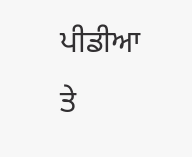ਪੀਡੀਆ ਤੇ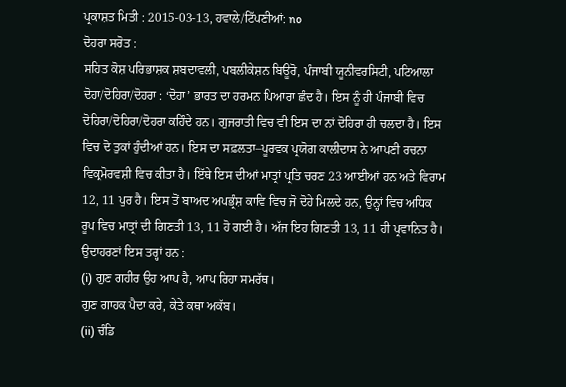ਪ੍ਰਕਾਸ਼ਤ ਮਿਤੀ : 2015-03-13, ਹਵਾਲੇ/ਟਿੱਪਣੀਆਂ: no
ਦੋਹਰਾ ਸਰੋਤ :
ਸਹਿਤ ਕੋਸ਼ ਪਰਿਭਾਸ਼ਕ ਸ਼ਬਦਾਵਲੀ, ਪਬਲੀਕੇਸ਼ਨ ਬਿਊਰੋ, ਪੰਜਾਬੀ ਯੂਨੀਵਰਸਿਟੀ, ਪਟਿਆਲਾ
ਦੋਹਾ/ਦੋਹਿਰਾ/ਦੋਹਰਾ : ‘ਦੋਹਾ’ ਭਾਰਤ ਦਾ ਹਰਮਨ ਪਿਆਰਾ ਛੰਦ ਹੈ। ਇਸ ਨੂੰ ਹੀ ਪੰਜਾਬੀ ਵਿਚ ਦੋਹਿਰਾ/ਦੋਹਿਰਾ/ਦੋਹਰਾ ਕਹਿੰਦੇ ਹਨ। ਗੁਜਰਾਤੀ ਵਿਚ ਵੀ ਇਸ ਦਾ ਨਾਂ ਦੋਹਿਰਾ ਹੀ ਚਲਦਾ ਹੈ। ਇਸ ਵਿਚ ਦੋ ਤੁਕਾਂ ਹੁੰਦੀਆਂ ਹਨ। ਇਸ ਦਾ ਸਫ਼ਲਤਾ–ਪੂਰਵਕ ਪ੍ਰਯੋਗ ਕਾਲੀਦਾਸ ਨੇ ਆਪਣੀ ਰਚਨਾ ਵਿਕ੍ਰਮੋਰਵਸ਼ੀ ਵਿਚ ਕੀਤਾ ਹੈ। ਇੱਥੇ ਇਸ ਦੀਆਂ ਮਾਤ੍ਰਾਂ ਪ੍ਰਤਿ ਚਰਣ 23 ਆਈਆਂ ਹਨ ਅਤੇ ਵਿਰਾਮ 12, 11 ਪੁਰ ਹੈ। ਇਸ ਤੋਂ ਬਾਅਦ ਅਪਭ੍ਰੰਸ਼ ਕਾਵਿ ਵਿਚ ਜੋ ਦੋਹੇ ਮਿਲਦੇ ਹਨ, ਉਨ੍ਹਾਂ ਵਿਚ ਅਧਿਕ ਰੂਪ ਵਿਚ ਮਾਤ੍ਰਾਂ ਦੀ ਗਿਣਤੀ 13, 11 ਹੋ ਗਈ ਹੈ। ਅੱਜ ਇਹ ਗਿਣਤੀ 13, 11 ਹੀ ਪ੍ਰਵਾਨਿਤ ਹੈ। ਉਦਾਹਰਣਾਂ ਇਸ ਤਰ੍ਹਾਂ ਹਨ :
(i) ਗੁਣ ਗਹੀਰ ਉਹ ਆਪ ਹੈ, ਆਪ ਰਿਹਾ ਸਮਰੱਥ।
ਗੁਣ ਗਾਹਕ ਪੈਦਾ ਕਰੇ, ਕੇਤੇ ਕਥਾ ਅਕੱਬ।
(ii) ਚੰਡਿ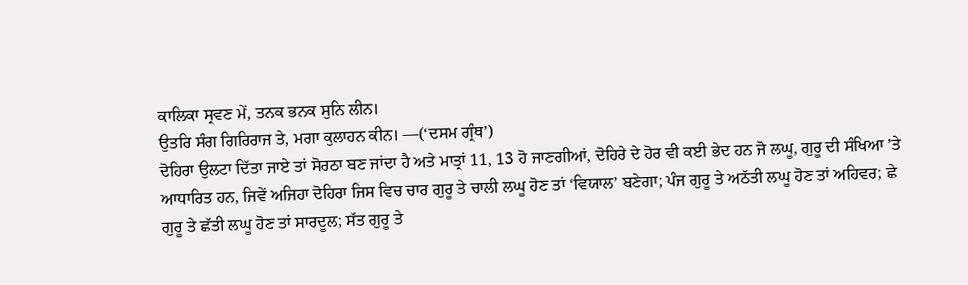ਕਾਲਿਕਾ ਸ੍ਰਵਣ ਮੇਂ, ਤਨਕ ਭਨਕ ਸੁਨਿ ਲੀਨ।
ਉਤਰਿ ਸੰਗ ਗਿਰਿਰਾਜ ਤੇ, ਮਗਾ ਕੁਲਾਹਨ ਕੀਨ। ––(‘ਦਸਮ ਗ੍ਰੰਥ’)
ਦੋਹਿਰਾ ਉਲਟਾ ਦਿੱਤਾ ਜਾਏ ਤਾਂ ਸੋਰਠਾ ਬਣ ਜਾਂਦਾ ਹੈ ਅਤੇ ਮਾਤ੍ਰਾਂ 11, 13 ਹੋ ਜਾਣਗੀਆਂ, ਦੋਹਿਰੇ ਦੇ ਹੋਰ ਵੀ ਕਈ ਭੇਦ ਹਨ ਜੋ ਲਘੂ, ਗੁਰੂ ਦੀ ਸੰਖਿਆ ’ਤੇ ਆਧਾਰਿਤ ਹਨ, ਜਿਵੇਂ ਅਜਿਹਾ ਦੋਹਿਰਾ ਜਿਸ ਵਿਚ ਚਾਰ ਗੁਰੂ ਤੇ ਚਾਲੀ ਲਘੂ ਹੋਣ ਤਾਂ ‘ਵਿਯਾਲ’ ਬਣੇਗਾ; ਪੰਜ ਗੁਰੂ ਤੇ ਅਠੱਤੀ ਲਘੂ ਹੋਣ ਤਾਂ ਅਹਿਵਰ; ਛੇ ਗੁਰੂ ਤੇ ਛੱਤੀ ਲਘੂ ਹੋਣ ਤਾਂ ਸਾਰਦੂਲ; ਸੱਤ ਗੁਰੂ ਤੇ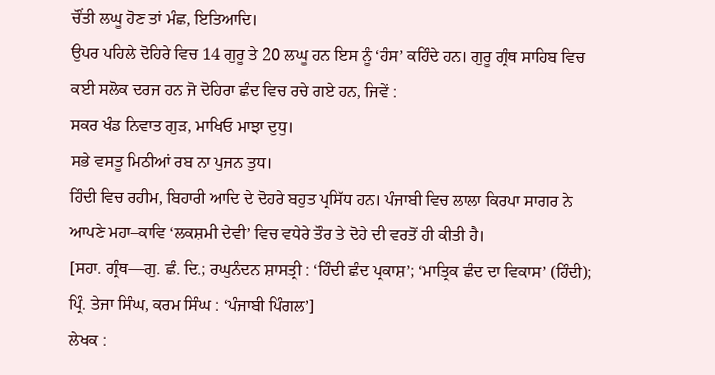ਚੌਂਤੀ ਲਘੂ ਹੋਣ ਤਾਂ ਮੰਛ, ਇਤਿਆਦਿ।
ਉਪਰ ਪਹਿਲੇ ਦੋਹਿਰੇ ਵਿਚ 14 ਗੁਰੂ ਤੇ 20 ਲਘੂ ਹਨ ਇਸ ਨੂੰ ‘ਹੰਸ’ ਕਹਿੰਦੇ ਹਨ। ਗੁਰੂ ਗ੍ਰੰਥ ਸਾਹਿਬ ਵਿਚ ਕਈ ਸਲੋਕ ਦਰਜ ਹਨ ਜੋ ਦੋਹਿਰਾ ਛੰਦ ਵਿਚ ਰਚੇ ਗਏ ਹਨ, ਜਿਵੇਂ :
ਸਕਰ ਖੰਡ ਨਿਵਾਤ ਗੁੜ, ਮਾਖਿਓ ਮਾਝਾ ਦੁਧੁ।
ਸਭੇ ਵਸਤੂ ਮਿਠੀਆਂ ਰਬ ਨਾ ਪੁਜਨ ਤੁਧ।
ਹਿੰਦੀ ਵਿਚ ਰਹੀਮ, ਬਿਹਾਰੀ ਆਦਿ ਦੇ ਦੋਹਰੇ ਬਹੁਤ ਪ੍ਰਸਿੱਧ ਹਨ। ਪੰਜਾਬੀ ਵਿਚ ਲਾਲਾ ਕਿਰਪਾ ਸਾਗਰ ਨੇ ਆਪਣੇ ਮਹਾ–ਕਾਵਿ ‘ਲਕਸ਼ਮੀ ਦੇਵੀ’ ਵਿਚ ਵਧੇਰੇ ਤੌਰ ਤੇ ਦੋਹੇ ਦੀ ਵਰਤੋਂ ਹੀ ਕੀਤੀ ਹੈ।
[ਸਹਾ. ਗ੍ਰੰਥ––ਗੁ. ਛੰ. ਦਿ.; ਰਘੁਨੰਦਨ ਸ਼ਾਸਤ੍ਰੀ : ‘ਹਿੰਦੀ ਛੰਦ ਪ੍ਰਕਾਸ਼’; ‘ਮਾਤ੍ਰਿਕ ਛੰਦ ਦਾ ਵਿਕਾਸ’ (ਹਿੰਦੀ); ਪ੍ਰਿੰ. ਤੇਜਾ ਸਿੰਘ, ਕਰਮ ਸਿੰਘ : ‘ਪੰਜਾਬੀ ਪਿੰਗਲ’]
ਲੇਖਕ :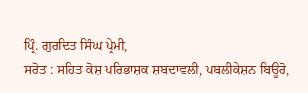ਪ੍ਰਿੰ. ਗੁਰਦਿਤ ਸਿੰਘ ਪ੍ਰੇਮੀ,
ਸਰੋਤ : ਸਹਿਤ ਕੋਸ਼ ਪਰਿਭਾਸ਼ਕ ਸ਼ਬਦਾਵਲੀ, ਪਬਲੀਕੇਸ਼ਨ ਬਿਊਰੋ,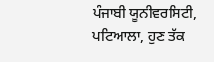ਪੰਜਾਬੀ ਯੂਨੀਵਰਸਿਟੀ, ਪਟਿਆਲਾ, ਹੁਣ ਤੱਕ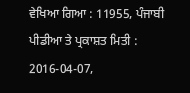ਵੇਖਿਆ ਗਿਆ : 11955, ਪੰਜਾਬੀ ਪੀਡੀਆ ਤੇ ਪ੍ਰਕਾਸ਼ਤ ਮਿਤੀ : 2016-04-07,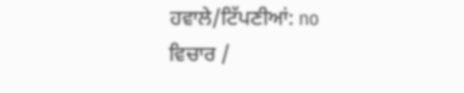ਹਵਾਲੇ/ਟਿੱਪਣੀਆਂ: no
ਵਿਚਾਰ /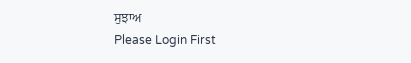ਸੁਝਾਅ
Please Login First